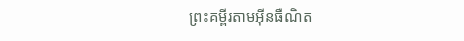ព្រះគម្ពីរតាមអ៊ីនធឺណិត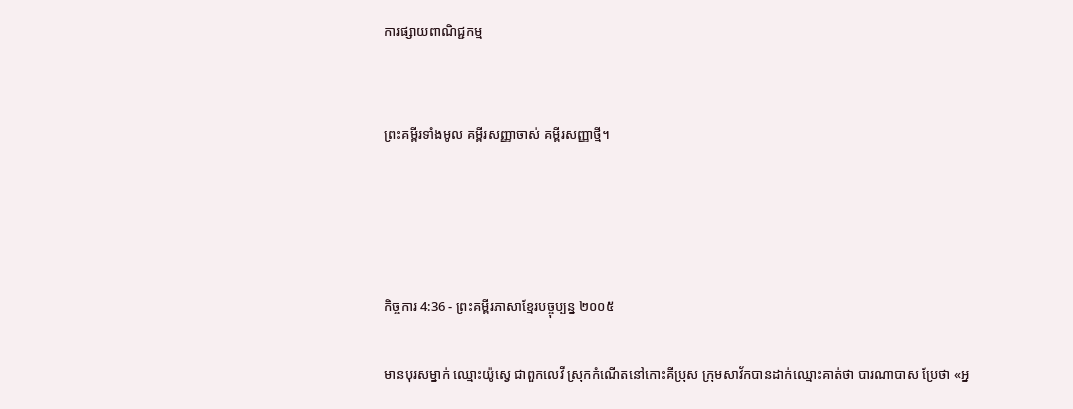ការផ្សាយពាណិជ្ជកម្ម


ព្រះគម្ពីរទាំងមូល គម្ពីរសញ្ញាចាស់ គម្ពីរសញ្ញាថ្មី។




កិច្ចការ 4:36 - ព្រះគម្ពីរភាសាខ្មែរបច្ចុប្បន្ន ២០០៥

មានបុរសម្នាក់ ឈ្មោះយ៉ូស្វេ ជាពួកលេវី ស្រុកកំណើតនៅកោះគីប្រុស ក្រុមសាវ័កបានដាក់ឈ្មោះគាត់ថា បារណា‌បាស ប្រែថា «អ្ន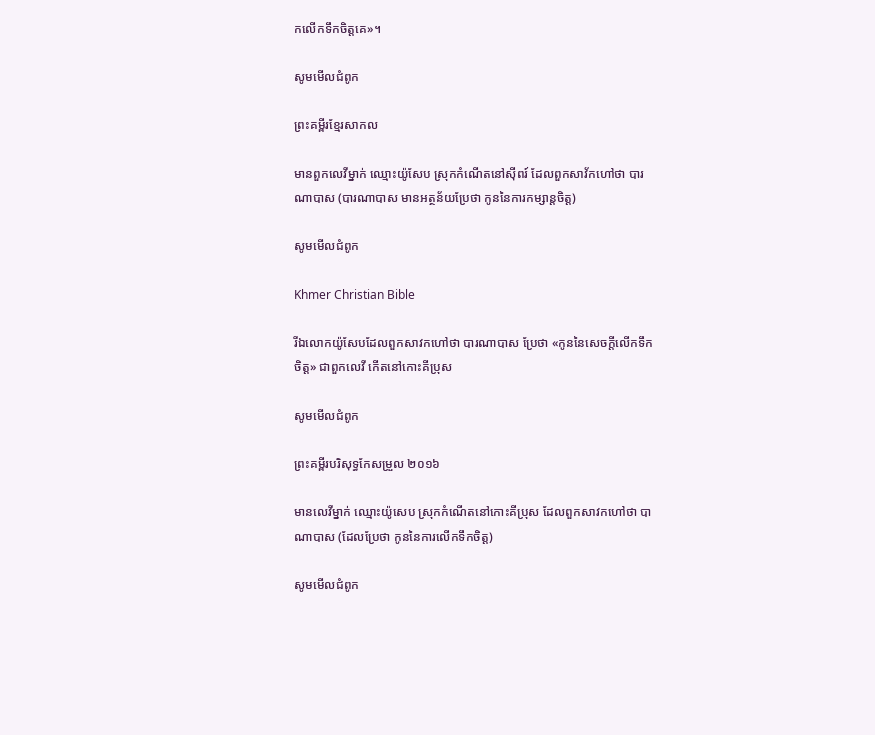កលើកទឹកចិត្តគេ»។

សូមមើលជំពូក

ព្រះគម្ពីរខ្មែរសាកល

មានពួកលេវីម្នាក់ ឈ្មោះយ៉ូសែប ស្រុកកំណើតនៅស៊ីពរ៍ ដែលពួកសាវ័កហៅថា បារណាបាស (បារណាបាស មានអត្ថន័យប្រែថា កូននៃការកម្សាន្តចិត្ត)

សូមមើលជំពូក

Khmer Christian Bible

រីឯលោកយ៉ូសែបដែលពួកសាវកហៅថា បារណាបាស ប្រែថា «កូននៃសេចក្ដីលើកទឹកចិត្ដ» ជាពួកលេវី កើតនៅកោះគីប្រុស

សូមមើលជំពូក

ព្រះគម្ពីរបរិសុទ្ធកែសម្រួល ២០១៦

មានលេវីម្នាក់ ឈ្មោះយ៉ូសេប ស្រុកកំណើតនៅកោះគីប្រុស ដែលពួកសាវកហៅថា បាណា‌បាស (ដែលប្រែថា កូននៃការលើកទឹកចិត្ត)

សូមមើលជំពូក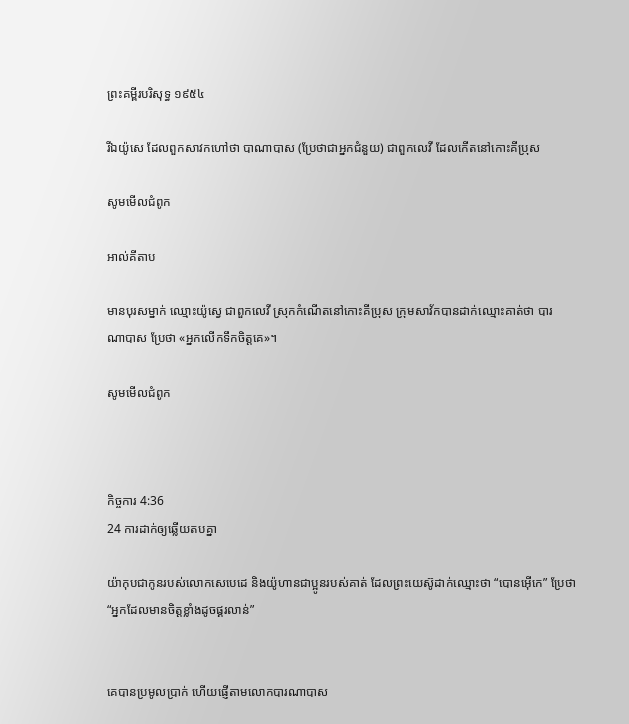ព្រះគម្ពីរបរិសុទ្ធ ១៩៥៤

រីឯយ៉ូសេ ដែលពួកសាវកហៅថា បាណា‌បាស (ប្រែថាជាអ្នកជំនួយ) ជាពួកលេវី ដែលកើតនៅកោះគីប្រុស

សូមមើលជំពូក

អាល់គីតាប

មានបុរសម្នាក់ ឈ្មោះយ៉ូស្វេ ជាពួកលេវី ស្រុកកំណើតនៅកោះគីប្រុស ក្រុមសាវ័កបានដាក់ឈ្មោះគាត់ថា បារណា‌បាស ប្រែថា «អ្នកលើកទឹកចិត្ដគេ»។

សូមមើលជំពូក



កិច្ចការ 4:36
24 ការដាក់ឲ្យឆ្លើយតបគ្នា

យ៉ាកុបជាកូនរបស់លោកសេបេ‌ដេ និងយ៉ូហានជាប្អូនរបស់គាត់ ដែលព្រះ‌យេស៊ូដាក់ឈ្មោះថា “បោន‌អ៊ើកេ” ប្រែថា “អ្នកដែលមានចិត្តខ្លាំងដូចផ្គរ‌លាន់”


គេបានប្រមូលប្រាក់ ហើយផ្ញើតាមលោកបារណា‌បាស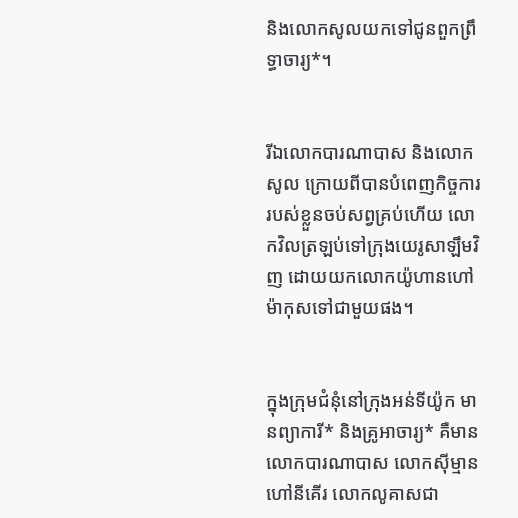និងលោកសូលយកទៅជូនពួកព្រឹទ្ធា‌ចារ្យ*។


រីឯលោកបារណា‌បាស និងលោកសូល ក្រោយពីបានបំពេញកិច្ចការរបស់ខ្លួនចប់សព្វគ្រប់ហើយ លោកវិលត្រឡប់ទៅក្រុងយេរូ‌សាឡឹមវិញ ដោយយកលោកយ៉ូហានហៅម៉ាកុសទៅជាមួយផង។


ក្នុងក្រុម‌ជំនុំនៅក្រុងអន់‌ទី‌យ៉ូក មានព្យាការី* និងគ្រូអាចារ្យ* គឺមានលោកបារណា‌បាស លោកស៊ីម្មានហៅនីគើរ លោកលូគាសជា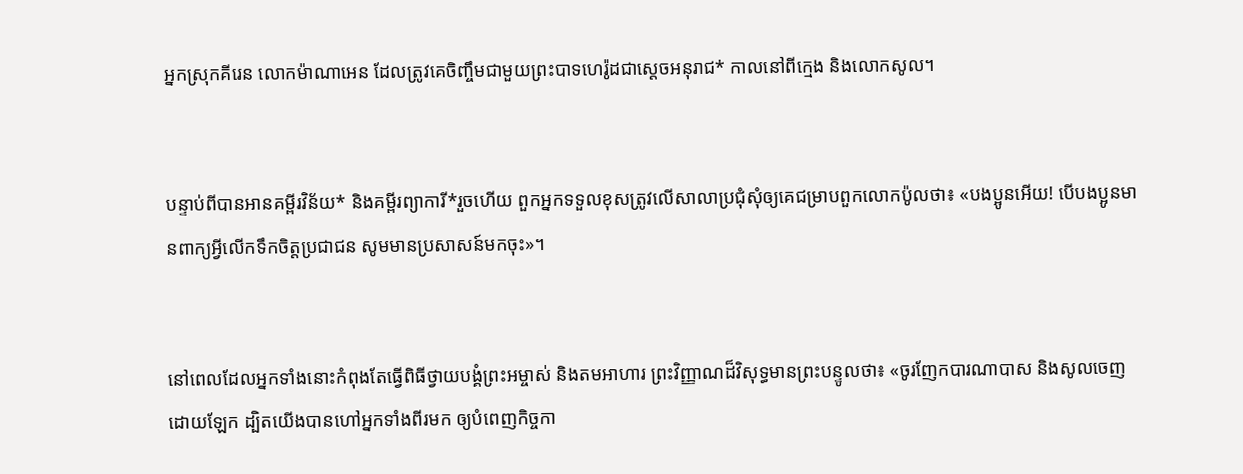អ្នកស្រុកគីរេន លោកម៉ាណា‌អេន ដែលត្រូវគេចិញ្ចឹមជាមួយព្រះ‌បាទហេរ៉ូដជាស្ដេចអនុ‌រាជ* កាលនៅពីក្មេង និងលោកសូល។


បន្ទាប់ពីបានអានគម្ពីរ‌វិន័យ* និងគម្ពីរព្យាការី*រួចហើយ ពួកអ្នកទទួលខុសត្រូវលើសាលាប្រជុំសុំឲ្យគេជម្រាបពួកលោកប៉ូលថា៖ «បងប្អូនអើយ! បើបងប្អូនមានពាក្យអ្វីលើកទឹកចិត្តប្រជា‌ជន សូមមានប្រសាសន៍មកចុះ»។


នៅពេលដែលអ្នកទាំងនោះកំពុងតែធ្វើពិធីថ្វាយ‌បង្គំព្រះ‌អម្ចាស់ និងតមអាហារ ព្រះ‌វិញ្ញាណដ៏វិសុទ្ធមានព្រះ‌បន្ទូលថា៖ «ចូរញែកបារណា‌បាស និងសូលចេញដោយឡែក ដ្បិតយើងបានហៅអ្នកទាំងពីរមក ឲ្យបំពេញកិច្ចកា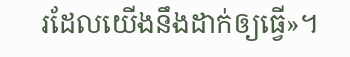រដែលយើងនឹងដាក់ឲ្យធ្វើ»។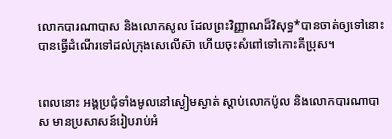លោកបារណា‌បាស និងលោកសូល ដែលព្រះ‌វិញ្ញាណដ៏វិសុទ្ធ*បានចាត់ឲ្យទៅនោះ បានធ្វើដំណើរទៅដល់ក្រុងសេលើ‌ស៊ា ហើយចុះសំពៅទៅកោះគីប្រុស។


ពេលនោះ អង្គប្រជុំទាំងមូលនៅស្ងៀមស្ងាត់ ស្ដាប់លោកប៉ូល និងលោកបារណា‌បាស មានប្រសាសន៍រៀបរាប់អំ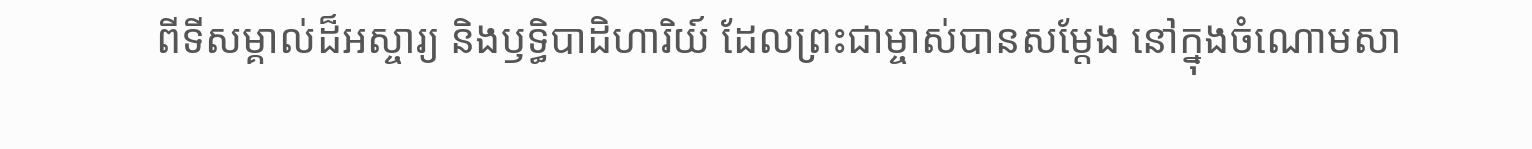ពីទីសម្គាល់ដ៏អស្ចារ្យ និងឫទ្ធិ‌បាដិ‌ហារិយ៍ ដែលព្រះ‌ជាម្ចាស់បានសម្តែង នៅក្នុងចំណោមសា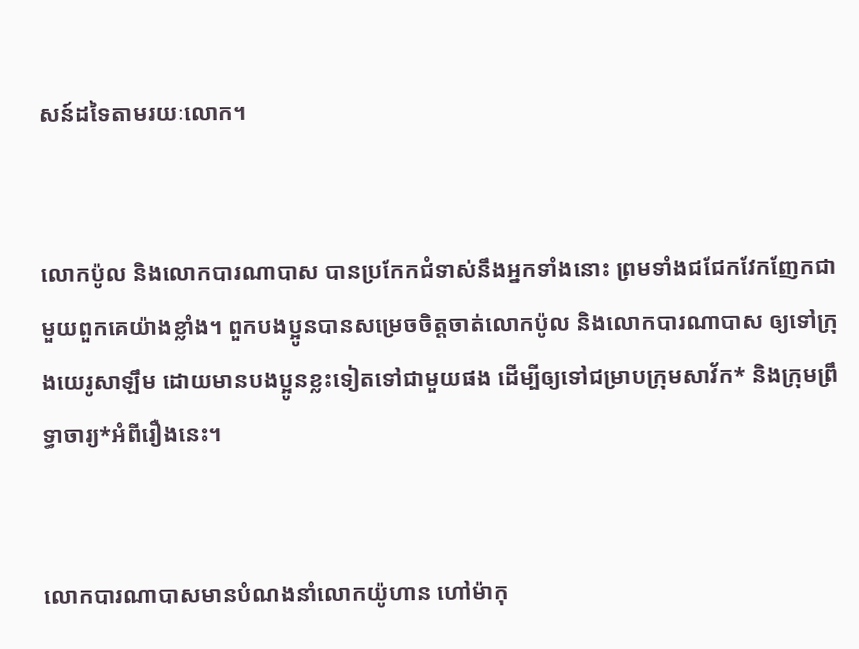សន៍ដទៃតាមរយៈលោក។


លោកប៉ូល និងលោកបារណា‌បាស បានប្រកែកជំទាស់នឹងអ្នកទាំងនោះ ព្រមទាំងជជែកវែក‌ញែកជាមួយពួកគេយ៉ាងខ្លាំង។ ពួកបងប្អូនបានសម្រេចចិត្តចាត់លោកប៉ូល និងលោកបារណា‌បាស ឲ្យទៅក្រុងយេរូ‌សាឡឹម ដោយមានបងប្អូនខ្លះទៀតទៅជាមួយផង ដើម្បីឲ្យទៅជម្រាបក្រុមសាវ័ក* និងក្រុមព្រឹទ្ធា‌ចារ្យ*អំពីរឿងនេះ។


លោកបារណា‌បាសមានបំណងនាំលោកយ៉ូហាន ហៅម៉ាកុ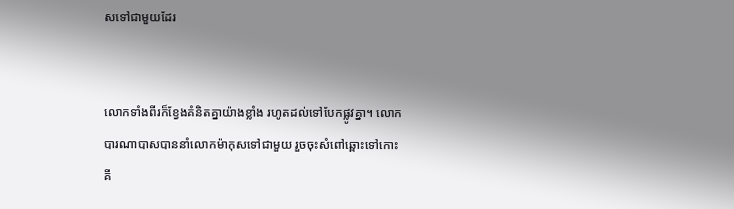សទៅជាមួយដែរ


លោកទាំងពីរក៏ខ្វែងគំនិតគ្នាយ៉ាងខ្លាំង រហូតដល់ទៅបែកផ្លូវគ្នា។ លោកបារណា‌បាសបាននាំលោកម៉ាកុសទៅជាមួយ រួចចុះសំពៅឆ្ពោះទៅកោះគី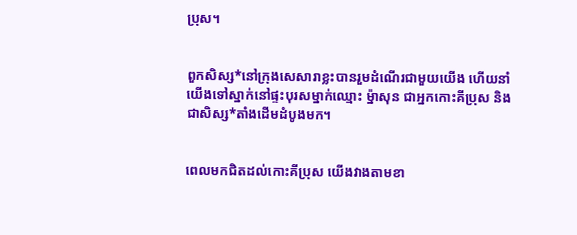ប្រុស។


ពួកសិស្ស*នៅក្រុងសេសារាខ្លះបានរួមដំណើរជាមួយយើង ហើយនាំយើងទៅស្នាក់នៅផ្ទះបុរសម្នាក់ឈ្មោះ ម៉្នាសុន ជាអ្នកកោះគីប្រុស និងជាសិស្ស*តាំងដើមដំបូងមក។


ពេលមកជិតដល់កោះគីប្រុស យើងវាងតាមខា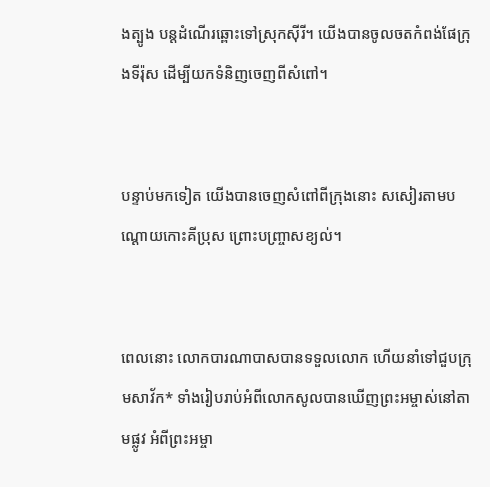ងត្បូង បន្តដំណើរឆ្ពោះទៅស្រុកស៊ីរី។ យើងបានចូលចតកំពង់‌ផែក្រុងទីរ៉ុស ដើម្បីយកទំនិញចេញពីសំពៅ។


បន្ទាប់មកទៀត យើងបានចេញសំពៅពីក្រុងនោះ សសៀរតាមបណ្ដោយកោះគីប្រុស ព្រោះបញ្ច្រាសខ្យល់។


ពេលនោះ លោកបារណា‌បាសបានទទួលលោក ហើយនាំទៅជួបក្រុមសាវ័ក* ទាំងរៀបរាប់អំពីលោកសូលបានឃើញព្រះ‌អម្ចាស់នៅតាមផ្លូវ អំពីព្រះ‌អម្ចា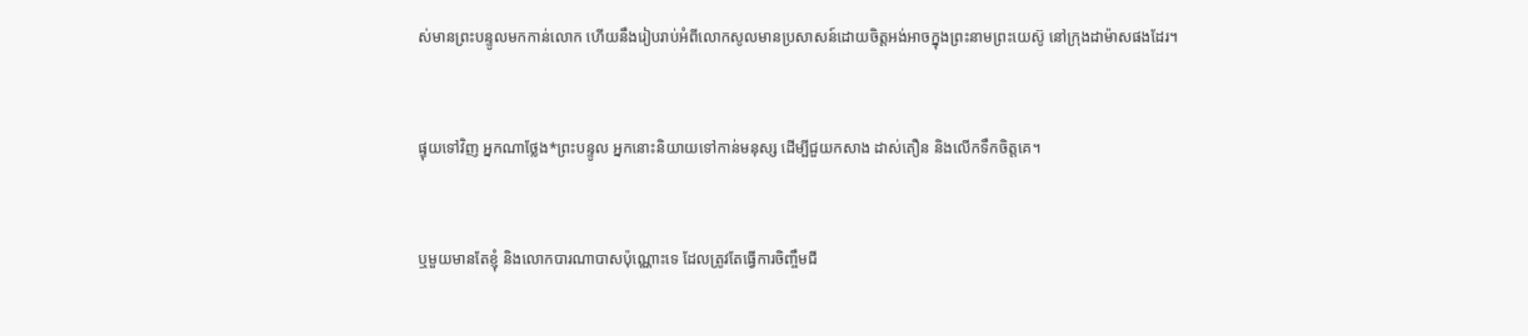ស់មានព្រះ‌បន្ទូលមកកាន់លោក ហើយនឹងរៀបរាប់អំពីលោកសូលមានប្រសាសន៍ដោយចិត្តអង់‌អាចក្នុងព្រះ‌នាមព្រះ‌យេស៊ូ នៅក្រុងដាម៉ាសផងដែរ។


ផ្ទុយទៅវិញ អ្នកណាថ្លែង*ព្រះ‌បន្ទូល អ្នកនោះនិយាយទៅកាន់មនុស្ស ដើម្បីជួយកសាង ដាស់‌តឿន និងលើកទឹកចិត្តគេ។


ឬមួយមានតែខ្ញុំ និងលោកបារណា‌បាសប៉ុណ្ណោះទេ ដែលត្រូវតែធ្វើការចិញ្ចឹមជី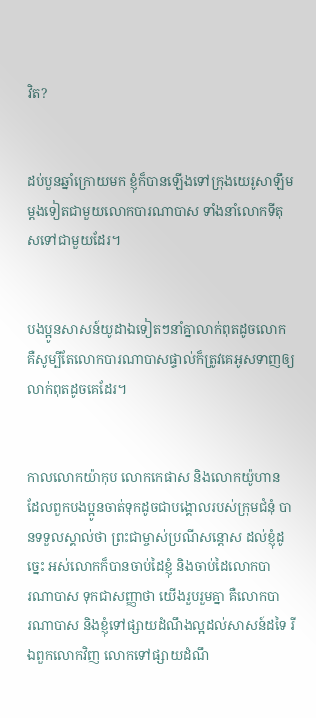វិត?


ដប់‌បួនឆ្នាំក្រោយមក ខ្ញុំក៏បានឡើងទៅក្រុងយេរូ‌សាឡឹមម្ដងទៀតជាមួយលោកបារ‌ណា‌បាស ទាំងនាំលោកទីតុសទៅជាមួយដែរ។


បងប្អូនសាសន៍យូដាឯទៀតៗនាំគ្នាលាក់ពុតដូចលោក គឺសូម្បីតែលោកបារ‌ណា‌បាសផ្ទាល់ក៏ត្រូវគេអូសទាញឲ្យលាក់ពុតដូចគេដែរ។


កាលលោកយ៉ាកុប លោកកេផាស និងលោកយ៉ូហាន ដែលពួកបងប្អូនចាត់ទុកដូចជាបង្គោលរបស់ក្រុម‌ជំនុំ បានទទួលស្គាល់ថា ព្រះ‌ជាម្ចាស់ប្រណី‌សន្ដោស ដល់ខ្ញុំដូច្នេះ អស់លោកក៏បានចាប់ដៃខ្ញុំ និងចាប់ដៃលោកបារ‌ណា‌បាស ទុកជាសញ្ញាថា យើងរួប‌រួមគ្នា គឺលោកបារ‌ណា‌បាស និងខ្ញុំទៅផ្សាយដំណឹង‌ល្អដល់សាសន៍ដទៃ រីឯពួកលោកវិញ លោកទៅផ្សាយដំណឹ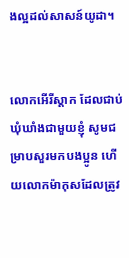ង‌ល្អដល់សាសន៍យូដា។


លោកអើរី‌ស្ដាក ដែលជាប់ឃុំ‌ឃាំងជាមួយខ្ញុំ សូមជម្រាបសួរមកបងប្អូន ហើយលោកម៉ាកុសដែលត្រូវ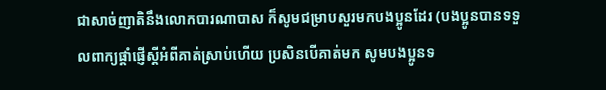ជាសាច់‌ញាតិនឹងលោកបារណា‌បាស ក៏សូមជម្រាបសួរមកបងប្អូនដែរ (បងប្អូនបានទទួលពាក្យផ្ដាំផ្ញើស្ដីអំពីគាត់ស្រាប់ហើយ ប្រសិនបើគាត់មក សូមបងប្អូនទ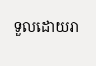ទួលដោយរា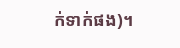ក់‌ទាក់ផង)។